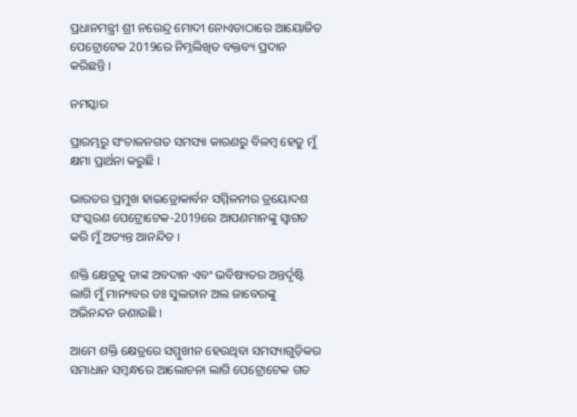ପ୍ରଧାନମନ୍ତ୍ରୀ ଶ୍ରୀ ନରେନ୍ଦ୍ର ମୋଦୀ ନୋଏଡାଠାରେ ଆୟୋଜିତ ପେଟ୍ରୋଟେକ 2019ରେ ନିମ୍ନଲିଖିତ ବକ୍ତବ୍ୟ ପ୍ରଦାନ କରିଛନ୍ତି ।

ନମସ୍କାର

ପ୍ରାରମ୍ଭରୁ ସଂଚାଳନଗତ ସମସ୍ୟା କାରଣରୁ ବିଳମ୍ବ ହେତୁ ମୁଁ କ୍ଷମା ପ୍ରାର୍ଥନା କରୁଛି ।

ଭାରତର ପ୍ରମୁଖ ହାଇଡ୍ରୋକାର୍ବନ ସମ୍ମିଳନୀର ତ୍ରୟୋଦଶ ସଂସ୍କରଣ ପେଟ୍ରୋଟେକ-2019ରେ ଆପଣମାନଙ୍କୁ ସ୍ୱାଗତ କରି ମୁଁ ଅତ୍ୟନ୍ତ ଆନନ୍ଦିତ ।

ଶକ୍ତି କ୍ଷେତ୍ରକୁ ତାଙ୍କ ଅବଦାନ ଏବଂ ଭବିଷ୍ୟତର ଅନ୍ତର୍ଦୃଷ୍ଟି ଲାଗି ମୁଁ ମାନ୍ୟବର ଡଃ ସୁଲତାନ ଅଲ ଜାବେରଙ୍କୁ ଅଭିନନ୍ଦନ ଜଣାଉଛି ।

ଆମେ ଶକ୍ତି କ୍ଷେତ୍ରରେ ସମ୍ମୁଖୀନ ହେଉଥିବା ସମସ୍ୟାଗୁଡ଼ିକର ସମାଧାନ ସମ୍ବନ୍ଧରେ ଆଲୋଚନା ଲାଗି ପେଟ୍ରୋଟେକ ଗତ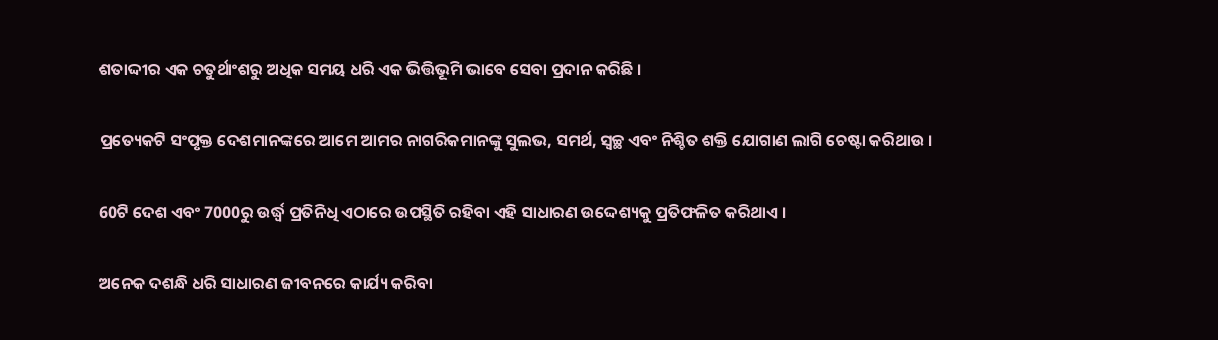ଶତାଦ୍ଦୀର ଏକ ଚତୁର୍ଥାଂଶରୁ ଅଧିକ ସମୟ ଧରି ଏକ ଭିତ୍ତିଭୂମି ଭାବେ ସେବା ପ୍ରଦାନ କରିଛି ।

ପ୍ରତ୍ୟେକଟି ସଂପୃକ୍ତ ଦେଶମାନଙ୍କରେ ଆମେ ଆମର ନାଗରିକମାନଙ୍କୁ ସୁଲଭ, ସମର୍ଥ, ସ୍ୱଚ୍ଛ ଏବଂ ନିଶ୍ଚିତ ଶକ୍ତି ଯୋଗାଣ ଲାଗି ଚେଷ୍ଟା କରିଥାଉ ।

60ଟି ଦେଶ ଏବଂ 7000ରୁ ଉର୍ଦ୍ଧ୍ଵ ପ୍ରତିନିଧି ଏଠାରେ ଉପସ୍ଥିତି ରହିବା ଏହି ସାଧାରଣ ଉଦ୍ଦେଶ୍ୟକୁ ପ୍ରତିଫଳିତ କରିଥାଏ ।

ଅନେକ ଦଶନ୍ଧି ଧରି ସାଧାରଣ ଜୀବନରେ କାର୍ଯ୍ୟ କରିବା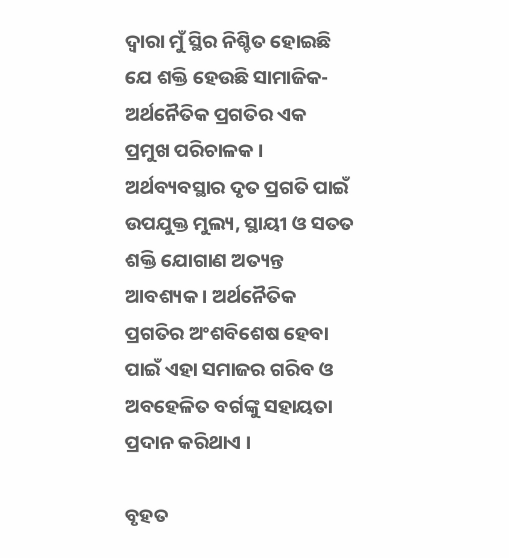ଦ୍ୱାରା ମୁଁ ସ୍ଥିର ନିଶ୍ଚିତ ହୋଇଛି ଯେ ଶକ୍ତି ହେଉଛି ସାମାଜିକ-ଅର୍ଥନୈତିକ ପ୍ରଗତିର ଏକ ପ୍ରମୁଖ ପରିଚାଳକ । ଅର୍ଥବ୍ୟବସ୍ଥାର ଦୃତ ପ୍ରଗତି ପାଇଁ ଉପଯୁକ୍ତ ମୁଲ୍ୟ, ସ୍ଥାୟୀ ଓ ସତତ ଶକ୍ତି ଯୋଗାଣ ଅତ୍ୟନ୍ତ ଆବଶ୍ୟକ । ଅର୍ଥନୈତିକ ପ୍ରଗତିର ଅଂଶବିଶେଷ ହେବା ପାଇଁ ଏହା ସମାଜର ଗରିବ ଓ ଅବହେଳିତ ବର୍ଗଙ୍କୁ ସହାୟତା ପ୍ରଦାନ କରିଥାଏ ।

ବୃହତ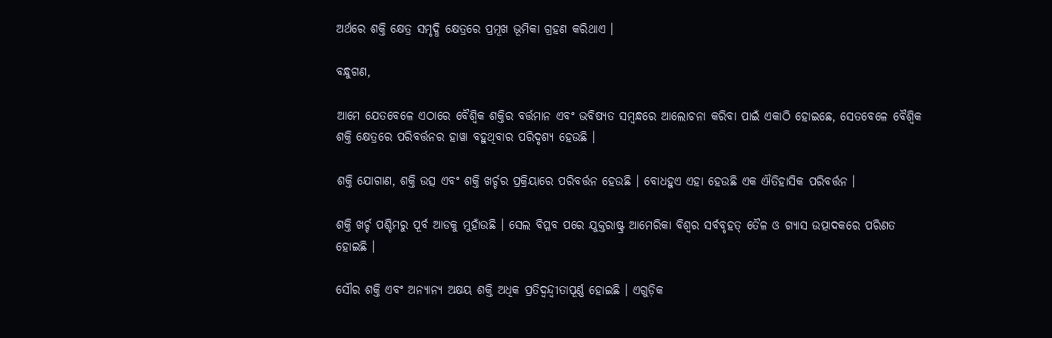ଅର୍ଥରେ ଶକ୍ତି କ୍ଷେତ୍ର ସମୃଦ୍ଧି କ୍ଷେତ୍ରରେ ପ୍ରମୂଖ ଭୂମିକା ଗ୍ରହଣ କରିଥାଏ ।

ବନ୍ଧୁଗଣ,

ଆମେ ଯେତବେଳେ ଏଠାରେ ବୈଶ୍ୱିକ ଶକ୍ତିର ବର୍ତ୍ତମାନ ଏବଂ ଭବିଷ୍ୟତ ସମ୍ବନ୍ଧରେ ଆଲୋଚନା କରିବା ପାଇଁ ଏକାଠି ହୋଇଛେ, ସେତବେଳେ ବୈଶ୍ୱିକ ଶକ୍ତି କ୍ଷେତ୍ରରେ ପରିବର୍ତ୍ତନର ହାୱା ବହୁଥିବାର ପରିଦୃଶ୍ୟ ହେଉଛି ।

ଶକ୍ତି ଯୋଗାଣ, ଶକ୍ତି ଉତ୍ସ ଏବଂ ଶକ୍ତି ଖର୍ଚ୍ଚର ପ୍ରକ୍ରିୟାରେ ପରିବର୍ତ୍ତନ ହେଉଛି । ବୋଧହୁଏ ଏହା ହେଉଛି ଏକ ଐତିହାସିକ ପରିବର୍ତ୍ତନ ।

ଶକ୍ତି ଖର୍ଚ୍ଚ ପଶ୍ଚିମରୁ ପୂର୍ବ ଆଡକୁ ମୁହାଁଉଛି । ସେଲ ବିପ୍ଳବ ପରେ ଯୁକ୍ତରାଷ୍ଟ୍ର ଆମେରିକା ବିଶ୍ୱର ସର୍ବବୃହତ୍ ତୈଳ ଓ ଗ୍ୟାସ ଉତ୍ପାଦକରେ ପରିଣତ ହୋଇଛି ।

ସୌର ଶକ୍ତି ଏବଂ ଅନ୍ୟାନ୍ୟ ଅକ୍ଷୟ ଶକ୍ତି ଅଧିକ ପ୍ରତିଦ୍ଵନ୍ଦ୍ଵୀତାପୂର୍ଣ୍ଣ ହୋଇଛି । ଏଗୁଡ଼ିକ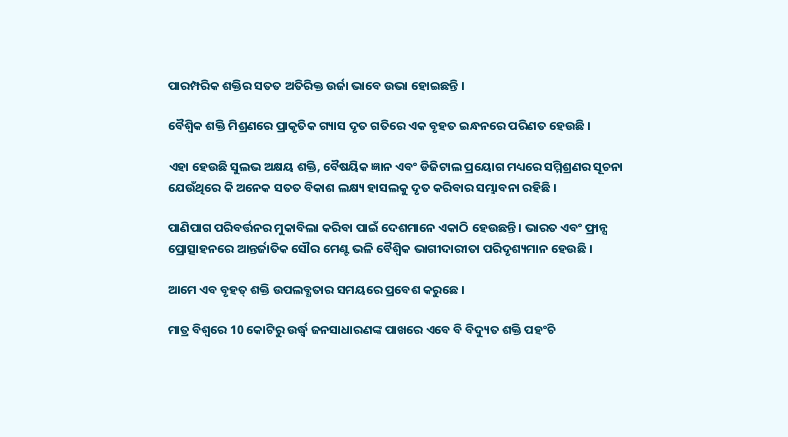ପାରମ୍ପରିକ ଶକ୍ତିର ସତତ ଅତିରିକ୍ତ ଉର୍ଜା ଭାବେ ଉଭା ହୋଇଛନ୍ତି ।

ବୈଶ୍ୱିକ ଶକ୍ତି ମିଶ୍ରଣରେ ପ୍ରାକୃତିକ ଗ୍ୟାସ ଦୃତ ଗତିରେ ଏକ ବୃହତ ଇନ୍ଧନରେ ପରିଣତ ହେଉଛି ।

ଏହା ହେଉଛି ସୁଲଭ ଅକ୍ଷୟ ଶକ୍ତି, ବୈଷୟିକ ଜ୍ଞାନ ଏବଂ ଡିଜିଟାଲ ପ୍ରୟୋଗ ମଧ୍ୟରେ ସମ୍ମିଶ୍ରଣର ସୂଚନା ଯେଉଁଥିରେ କି ଅନେକ ସତତ ବିକାଶ ଲକ୍ଷ୍ୟ ହାସଲକୁ ଦୃତ କରିବାର ସମ୍ଭାବନା ରହିଛି ।

ପାଣିପାଗ ପରିବର୍ତ୍ତନର ମୁକାବିଲା କରିବା ପାଇଁ ଦେଶମାନେ ଏକାଠି ହେଉଛନ୍ତି । ଭାରତ ଏବଂ ଫ୍ରାନ୍ସ ପ୍ରୋତ୍ସାହନରେ ଆନ୍ତର୍ଜାତିକ ସୌର ମେଣ୍ଟ ଭଳି ବୈଶ୍ୱିକ ଭାଗୀଦାରୀତା ପରିଦୃଶ୍ୟମାନ ହେଉଛି ।

ଆମେ ଏବ ବୃହତ୍ ଶକ୍ତି ଉପଲବ୍ଧତାର ସମୟରେ ପ୍ରବେଶ କରୁଛେ ।

ମାତ୍ର ବିଶ୍ୱରେ 10 କୋଟିରୁ ଉର୍ଦ୍ଧ୍ଵ ଜନସାଧାରଣଙ୍କ ପାଖରେ ଏବେ ବି ବିଦ୍ୟୁତ ଶକ୍ତି ପହଂଚି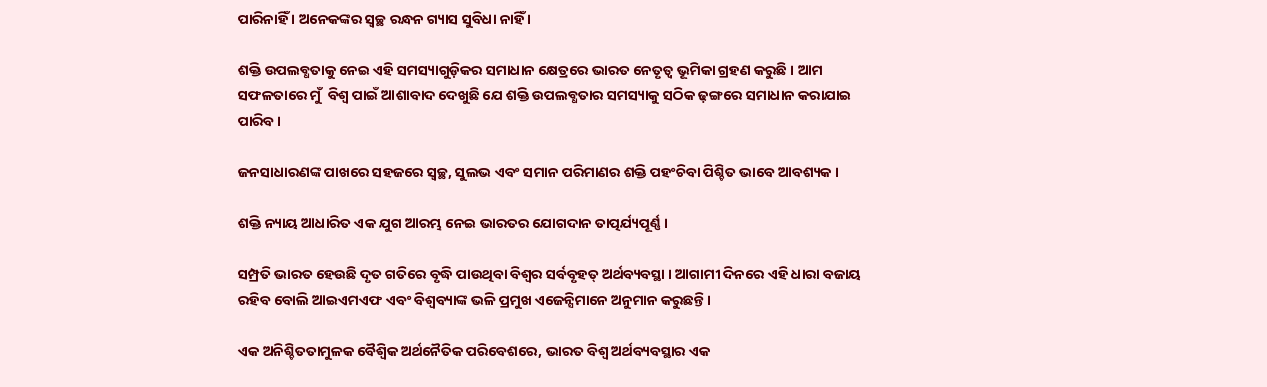ପାରିନାହିଁ । ଅନେକଙ୍କର ସ୍ୱଚ୍ଛ ରନ୍ଧନ ଗ୍ୟାସ ସୁବିଧା ନାହିଁ ।

ଶକ୍ତି ଉପଲବ୍ଧତାକୁ ନେଇ ଏହି ସମସ୍ୟାଗୁଡ଼ିକର ସମାଧାନ କ୍ଷେତ୍ରରେ ଭାରତ ନେତୃତ୍ୱ ଭୂମିକା ଗ୍ରହଣ କରୁଛି । ଆମ ସଫଳତାରେ ମୁଁ  ବିଶ୍ୱ ପାଇଁ ଆଶାବାଦ ଦେଖୁଛି ଯେ ଶକ୍ତି ଉପଲବ୍ଧତାର ସମସ୍ୟାକୁ ସଠିକ ଢ଼ଙ୍ଗରେ ସମାଧାନ କରାଯାଇ ପାରିବ ।

ଜନସାଧାରଣଙ୍କ ପାଖରେ ସହଜରେ ସ୍ୱଚ୍ଛ, ସୁଲଭ ଏବଂ ସମାନ ପରିମାଣର ଶକ୍ତି ପହଂଚିବା ପିଶ୍ଚିତ ଭାବେ ଆବଶ୍ୟକ ।

ଶକ୍ତି ନ୍ୟାୟ ଆଧାରିତ ଏକ ଯୁଗ ଆରମ୍ଭ ନେଇ ଭାରତର ଯୋଗଦାନ ତାତ୍ପର୍ଯ୍ୟପୂର୍ଣ୍ଣ ।

ସମ୍ପ୍ରତି ଭାରତ ହେଉଛି ଦୃତ ଗତିରେ ବୃଦ୍ଧି ପାଉଥିବା ବିଶ୍ୱର ସର୍ବବୃହତ୍ ଅର୍ଥବ୍ୟବସ୍ଥା । ଆଗାମୀ ଦିନରେ ଏହି ଧାରା ବଜାୟ ରହିବ ବୋଲି ଆଇଏମଏଫ ଏବଂ ବିଶ୍ୱବ୍ୟାଙ୍କ ଭଳି ପ୍ରମୁଖ ଏଜେନ୍ସିମାନେ ଅନୁମାନ କରୁଛନ୍ତି ।

ଏକ ଅନିଶ୍ଚିତତାମୁଳକ ବୈଶ୍ୱିକ ଅର୍ଥନୈତିକ ପରିବେଶରେ, ଭାରତ ବିଶ୍ୱ ଅର୍ଥବ୍ୟବସ୍ଥାର ଏକ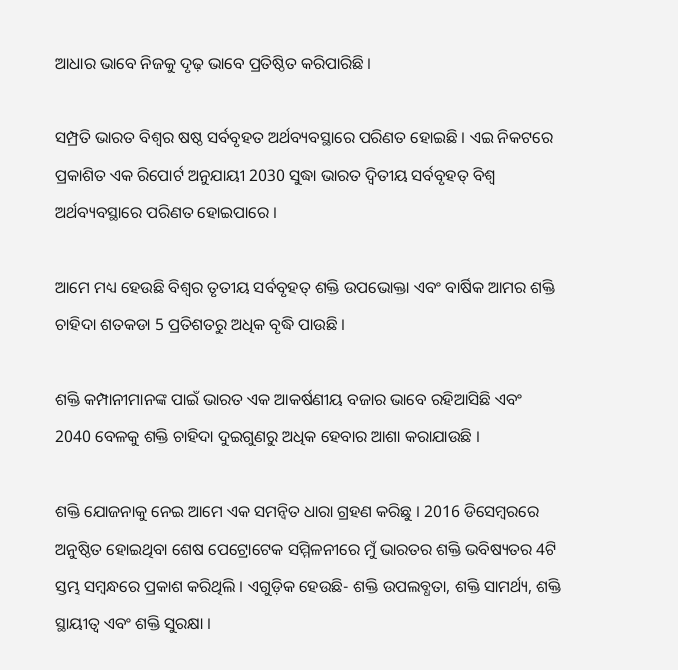ଆଧାର ଭାବେ ନିଜକୁ ଦୃଢ଼ ଭାବେ ପ୍ରତିଷ୍ଠିତ କରିପାରିଛି ।

ସମ୍ପ୍ରତି ଭାରତ ବିଶ୍ୱର ଷଷ୍ଠ ସର୍ବବୃହତ ଅର୍ଥବ୍ୟବସ୍ଥାରେ ପରିଣତ ହୋଇଛି । ଏଇ ନିକଟରେ ପ୍ରକାଶିତ ଏକ ରିପୋର୍ଟ ଅନୁଯାୟୀ 2030 ସୁଦ୍ଧା ଭାରତ ଦ୍ୱିତୀୟ ସର୍ବବୃହତ୍ ବିଶ୍ୱ ଅର୍ଥବ୍ୟବସ୍ଥାରେ ପରିଣତ ହୋଇପାରେ ।

ଆମେ ମଧ୍ୟ ହେଉଛି ବିଶ୍ୱର ତୃତୀୟ ସର୍ବବୃହତ୍ ଶକ୍ତି ଉପଭୋକ୍ତା ଏବଂ ବାର୍ଷିକ ଆମର ଶକ୍ତି ଚାହିଦା ଶତକଡା 5 ପ୍ରତିଶତରୁ ଅଧିକ ବୃଦ୍ଧି ପାଉଛି ।

ଶକ୍ତି କମ୍ପାନୀମାନଙ୍କ ପାଇଁ ଭାରତ ଏକ ଆକର୍ଷଣୀୟ ବଜାର ଭାବେ ରହିଆସିଛି ଏବଂ 2040 ବେଳକୁ ଶକ୍ତି ଚାହିଦା ଦୁଇଗୁଣରୁ ଅଧିକ ହେବାର ଆଶା କରାଯାଉଛି ।

ଶକ୍ତି ଯୋଜନାକୁ ନେଇ ଆମେ ଏକ ସମନ୍ୱିତ ଧାରା ଗ୍ରହଣ କରିଛୁ । 2016 ଡିସେମ୍ବରରେ ଅନୁଷ୍ଠିତ ହୋଇଥିବା ଶେଷ ପେଟ୍ରୋଟେକ ସମ୍ମିଳନୀରେ ମୁଁ ଭାରତର ଶକ୍ତି ଭବିଷ୍ୟତର 4ଟି ସ୍ତମ୍ଭ ସମ୍ବନ୍ଧରେ ପ୍ରକାଶ କରିଥିଲି । ଏଗୁଡ଼ିକ ହେଉଛି- ଶକ୍ତି ଉପଲବ୍ଧତା, ଶକ୍ତି ସାମର୍ଥ୍ୟ, ଶକ୍ତି ସ୍ଥାୟୀତ୍ୱ ଏବଂ ଶକ୍ତି ସୁରକ୍ଷା ।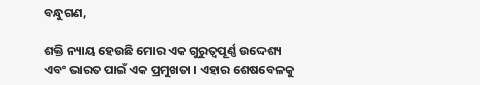ବନ୍ଧୁଗଣ,

ଶକ୍ତି ନ୍ୟାୟ ହେଉଛି ମୋର ଏକ ଗୁରୁତ୍ୱପୂର୍ଣ୍ଣ ଉଦ୍ଦେଶ୍ୟ ଏବଂ ଭାରତ ପାଇଁ ଏକ ପ୍ରମୁଖତା । ଏହାର ଶେଷବେଳକୁ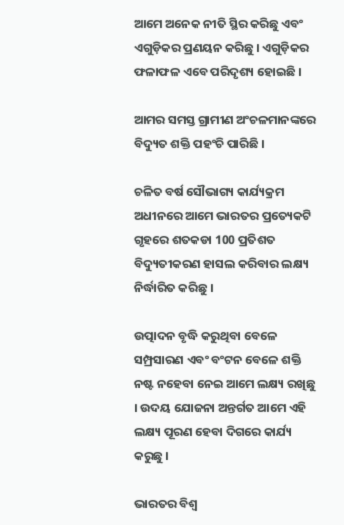ଆମେ ଅନେକ ନୀତି ସ୍ଥିର କରିଛୁ ଏବଂ ଏଗୁଡ଼ିକର ପ୍ରଣୟନ କରିଛୁ । ଏଗୁଡ଼ିକର ଫଳାଫଳ ଏବେ ପରିଦୃଶ୍ୟ ହୋଇଛି ।

ଆମର ସମସ୍ତ ଗ୍ରାମୀଣ ଅଂଚଳମାନଙ୍କରେ ବିଦ୍ୟୁତ ଶକ୍ତି ପହଂଚି ପାରିଛି ।

ଚଳିତ ବର୍ଷ ସୌଭାଗ୍ୟ କାର୍ଯ୍ୟକ୍ରମ ଅଧୀନରେ ଆମେ ଭାରତର ପ୍ରତ୍ୟେକଟି ଗୃହରେ ଶତକଡା 100 ପ୍ରତିଶତ ବିଦ୍ୟୁତୀକରଣ ହାସଲ କରିବାର ଲକ୍ଷ୍ୟ ନିର୍ଦ୍ଧାରିତ କରିଛୁ ।

ଉତ୍ପାଦନ ବୃଦ୍ଧି କରୁଥିବା ବେଳେ ସମ୍ପ୍ରସାରଣ ଏବଂ ବଂଟନ ବେଳେ ଶକ୍ତି ନଷ୍ଟ ନହେବା ନେଇ ଆମେ ଲକ୍ଷ୍ୟ ରଖିଛୁ । ଉଦୟ ଯୋଜନା ଅନ୍ତର୍ଗତ ଆମେ ଏହି ଲକ୍ଷ୍ୟ ପୂରଣ ହେବା ଦିଗରେ କାର୍ଯ୍ୟ କରୁଛୁ ।

ଭାରତର ବିଶ୍ୱ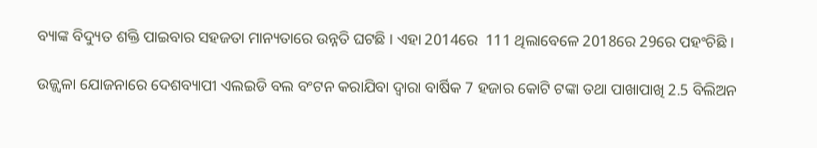ବ୍ୟାଙ୍କ ବିଦ୍ୟୁତ ଶକ୍ତି ପାଇବାର ସହଜତା ମାନ୍ୟତାରେ ଉନ୍ନତି ଘଟଛି । ଏହା 2014ରେ  111 ଥିଲାବେଳେ 2018ରେ 29ରେ ପହଂଚିଛି ।

ଉଜ୍ଜ୍ୱଳା ଯୋଜନାରେ ଦେଶବ୍ୟାପୀ ଏଲଇଡି ବଲ ବଂଟନ କରାଯିବା ଦ୍ୱାରା ବାର୍ଷିକ 7 ହଜାର କୋଟି ଟଙ୍କା ତଥା ପାଖାପାଖି 2.5 ବିଲିଅନ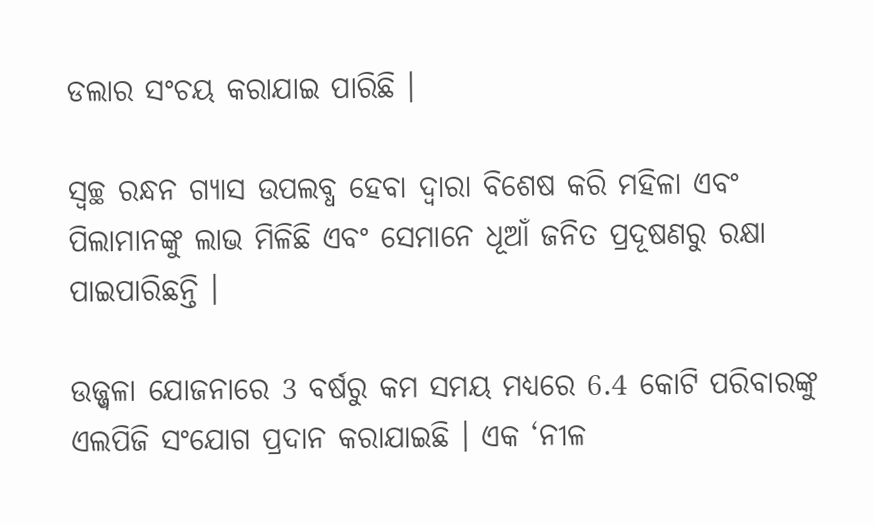ଡଲାର ସଂଚୟ କରାଯାଇ ପାରିଛି ।

ସ୍ୱଚ୍ଛ ରନ୍ଧନ ଗ୍ୟାସ ଉପଲବ୍ଧ ହେବା ଦ୍ୱାରା ବିଶେଷ କରି ମହିଳା ଏବଂ ପିଲାମାନଙ୍କୁ ଲାଭ ମିଳିଛି ଏବଂ ସେମାନେ ଧୂଆଁ ଜନିତ ପ୍ରଦୂଷଣରୁ ରକ୍ଷା ପାଇପାରିଛନ୍ତି ।

ଉଜ୍ଜ୍ୱଳା ଯୋଜନାରେ 3 ବର୍ଷରୁ କମ ସମୟ ମଧ୍ୟରେ 6.4 କୋଟି ପରିବାରଙ୍କୁ ଏଲପିଜି ସଂଯୋଗ ପ୍ରଦାନ କରାଯାଇଛି । ଏକ ‘ନୀଳ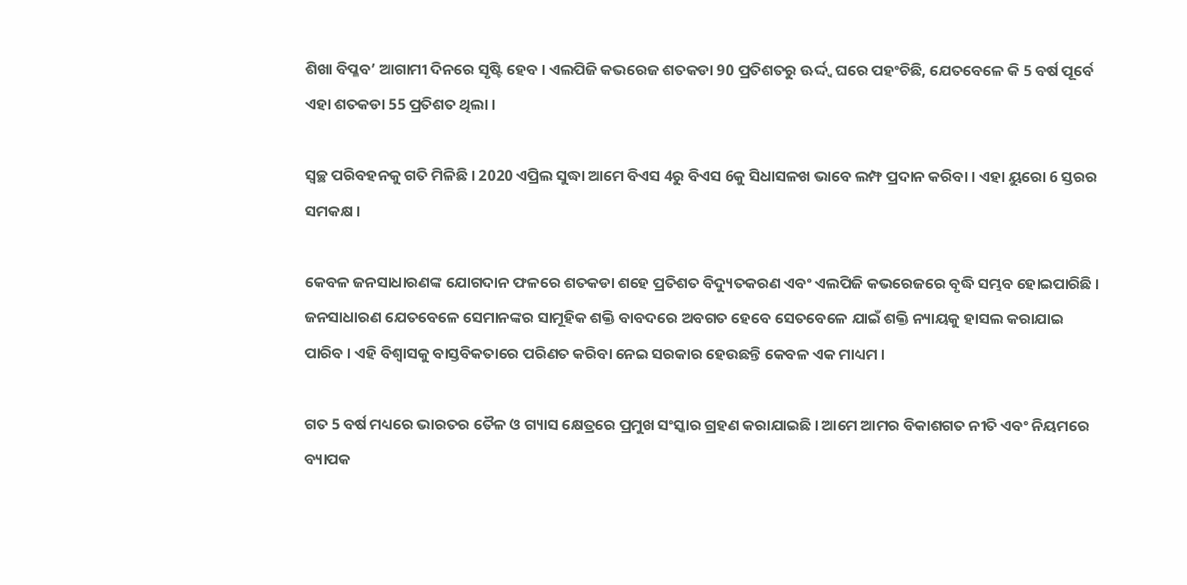ଶିଖା ବିପ୍ଳବ’ ଆଗାମୀ ଦିନରେ ସୃଷ୍ଟି ହେବ । ଏଲପିଜି କଭରେଜ ଶତକଡା 90 ପ୍ରତିଶତରୁ ଊର୍ଦ୍ଦ୍ଵ ଘରେ ପହଂଚିଛି, ଯେତବେଳେ କି 5 ବର୍ଷ ପୂର୍ବେ ଏହା ଶତକଡା 55 ପ୍ରତିଶତ ଥିଲା ।

ସ୍ୱଚ୍ଛ ପରିବହନକୁ ଗତି ମିଳିଛି । 2020 ଏପ୍ରିଲ ସୁଦ୍ଧା ଆମେ ବିଏସ 4ରୁ ବିଏସ 6କୁ ସିଧାସଳଖ ଭାବେ ଲମ୍ଫ ପ୍ରଦାନ କରିବା । ଏହା ୟୁରୋ 6 ସ୍ତରର ସମକକ୍ଷ ।

କେବଳ ଜନସାଧାରଣଙ୍କ ଯୋଗଦାନ ଫଳରେ ଶତକଡା ଶହେ ପ୍ରତିଶତ ବିଦ୍ୟୁତକରଣ ଏବଂ ଏଲପିଜି କଭରେଜରେ ବୃଦ୍ଧି ସମ୍ଭବ ହୋଇପାରିଛି । ଜନସାଧାରଣ ଯେତବେଳେ ସେମାନଙ୍କର ସାମୂହିକ ଶକ୍ତି ବାବଦରେ ଅବଗତ ହେବେ ସେତବେଳେ ଯାଇଁ ଶକ୍ତି ନ୍ୟାୟକୁ ହାସଲ କରାଯାଇ ପାରିବ । ଏହି ବିଶ୍ୱାସକୁ ବାସ୍ତବିକତାରେ ପରିଣତ କରିବା ନେଇ ସରକାର ହେଉଛନ୍ତି କେବଳ ଏକ ମାଧ୍ୟମ ।

ଗତ 5 ବର୍ଷ ମଧ୍ୟରେ ଭାରତର ତୈଳ ଓ ଗ୍ୟାସ କ୍ଷେତ୍ରରେ ପ୍ରମୁଖ ସଂସ୍କାର ଗ୍ରହଣ କରାଯାଇଛି । ଆମେ ଆମର ବିକାଶଗତ ନୀତି ଏବଂ ନିୟମରେ ବ୍ୟାପକ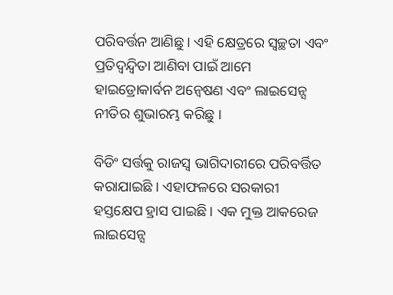ପରିବର୍ତ୍ତନ ଆଣିଛୁ । ଏହି କ୍ଷେତ୍ରରେ ସ୍ୱଚ୍ଛତା ଏବଂ ପ୍ରତିଦ୍ୱନ୍ଦ୍ୱିତା ଆଣିବା ପାଇଁ ଆମେ ହାଇଡ୍ରୋକାର୍ବନ ଅନ୍ୱେଷଣ ଏବଂ ଲାଇସେନ୍ସ ନୀତିର ଶୁଭାରମ୍ଭ କରିଛୁ ।

ବିଡିଂ ସର୍ତ୍ତକୁ ରାଜସ୍ୱ ଭାଗିଦାରୀରେ ପରିବର୍ତ୍ତିତ କରାଯାଇଛି । ଏହାଫଳରେ ସରକାରୀ ହସ୍ତକ୍ଷେପ ହ୍ରାସ ପାଇଛି । ଏକ ମୁକ୍ତ ଆକରେଜ ଲାଇସେନ୍ସ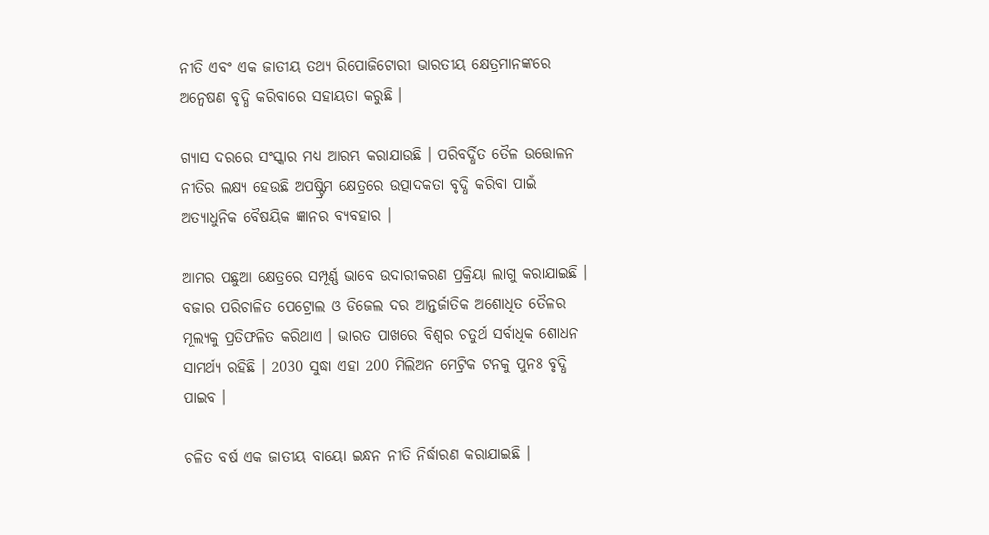ନୀତି ଏବଂ ଏକ ଜାତୀୟ ତଥ୍ୟ ରିପୋଜିଟୋରୀ ଭାରତୀୟ କ୍ଷେତ୍ରମାନଙ୍କରେ ଅନ୍ୱେଷଣ ବୃଦ୍ଧି କରିବାରେ ସହାୟତା କରୁଛି ।

ଗ୍ୟାସ ଦରରେ ସଂସ୍କାର ମଧ୍ୟ ଆରମ୍ଭ କରାଯାଉଛି । ପରିବର୍ଦ୍ଧିତ ତୈଳ ଉତ୍ତୋଳନ ନୀତିର ଲକ୍ଷ୍ୟ ହେଉଛି ଅପଷ୍ଟ୍ରିମ କ୍ଷେତ୍ରରେ ଉତ୍ପାଦକତା ବୃଦ୍ଧି କରିବା ପାଇଁ ଅତ୍ୟାଧୁନିକ ବୈଷୟିକ ଜ୍ଞାନର ବ୍ୟବହାର ।

ଆମର ପଛୁଆ କ୍ଷେତ୍ରରେ ସମ୍ପୂର୍ଣ୍ଣ ଭାବେ ଉଦାରୀକରଣ ପ୍ରକ୍ରିୟା ଲାଗୁ କରାଯାଇଛି । ବଜାର ପରିଚାଳିତ ପେଟ୍ରୋଲ ଓ ଡିଜେଲ ଦର ଆନ୍ତର୍ଜାତିକ ଅଶୋଧିତ ତୈଳର ମୂଲ୍ୟକୁ ପ୍ରତିଫଳିତ କରିଥାଏ । ଭାରତ ପାଖରେ ବିଶ୍ୱର ଚତୁର୍ଥ ସର୍ବାଧିକ ଶୋଧନ ସାମର୍ଥ୍ୟ ରହିଛି । 2030 ସୁଦ୍ଧା ଏହା 200 ମିଲିଅନ ମେଟ୍ରିକ ଟନକୁ ପୁନଃ ବୃଦ୍ଧି ପାଇବ ।

ଚଳିତ ବର୍ଷ ଏକ ଜାତୀୟ ବାୟୋ ଇନ୍ଧନ ନୀତି ନିର୍ଦ୍ଧାରଣ କରାଯାଇଛି ।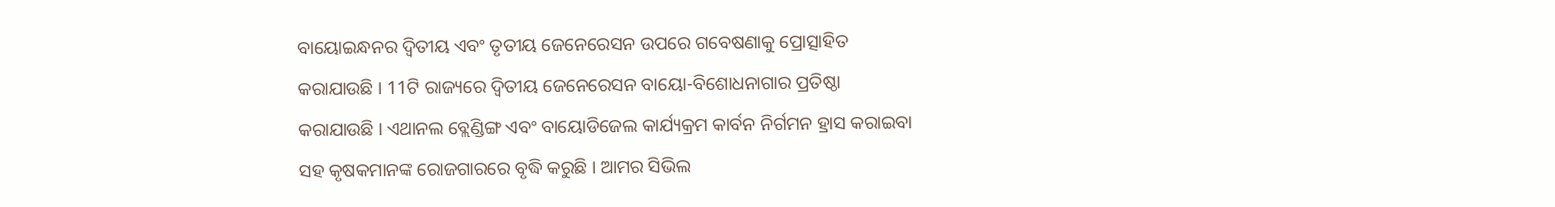ବାୟୋଇନ୍ଧନର ଦ୍ୱିତୀୟ ଏବଂ ତୃତୀୟ ଜେନେରେସନ ଉପରେ ଗବେଷଣାକୁ ପ୍ରୋତ୍ସାହିତ କରାଯାଉଛି । 11ଟି ରାଜ୍ୟରେ ଦ୍ୱିତୀୟ ଜେନେରେସନ ବାୟୋ-ବିଶୋଧନାଗାର ପ୍ରତିଷ୍ଠା କରାଯାଉଛି । ଏଥାନଲ ବ୍ଲେଣ୍ଡିଙ୍ଗ ଏବଂ ବାୟୋଡିଜେଲ କାର୍ଯ୍ୟକ୍ରମ କାର୍ବନ ନିର୍ଗମନ ହ୍ରାସ କରାଇବା ସହ କୃଷକମାନଙ୍କ ରୋଜଗାରରେ ବୃଦ୍ଧି କରୁଛି । ଆମର ସିଭିଲ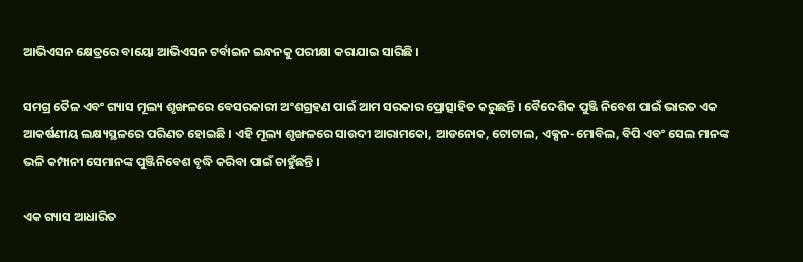ଆଭିଏସନ କ୍ଷେତ୍ରରେ ବାୟୋ ଆଭିଏସନ ଟର୍ବାଇନ ଇନ୍ଧନକୁ ପରୀକ୍ଷା କରାଯାଇ ସାରିଛି ।

ସମଗ୍ର ତୈଳ ଏବଂ ଗ୍ୟାସ ମୂଲ୍ୟ ଶୃଙ୍ଖଳରେ ବେସରକାରୀ ଅଂଶଗ୍ରହଣ ପାଇଁ ଆମ ସରକାର ପ୍ରୋତ୍ସାହିତ କରୁଛନ୍ତି । ବୈଦେଶିକ ପୁଞ୍ଜି ନିବେଶ ପାଇଁ ଭାରତ ଏକ ଆକର୍ଷଣୀୟ ଲକ୍ଷ୍ୟସ୍ଥଳରେ ପରିଣତ ହୋଇଛି । ଏହି ମୂଲ୍ୟ ଶୃଙ୍ଖଳରେ ସାଉଦୀ ଆରାମକୋ, ଆଡନୋକ, ଟୋଟାଲ, ଏକ୍ସନ-ମୋବିଲ, ବିପି ଏବଂ ସେଲ ମାନଙ୍କ ଭଳି କମ୍ପାନୀ ସେମାନଙ୍କ ପୁଞ୍ଜିନିବେଶ ବୃଦ୍ଧି କରିବା ପାଇଁ ଚାହୁଁଛନ୍ତି ।

ଏକ ଗ୍ୟାସ ଆଧାରିତ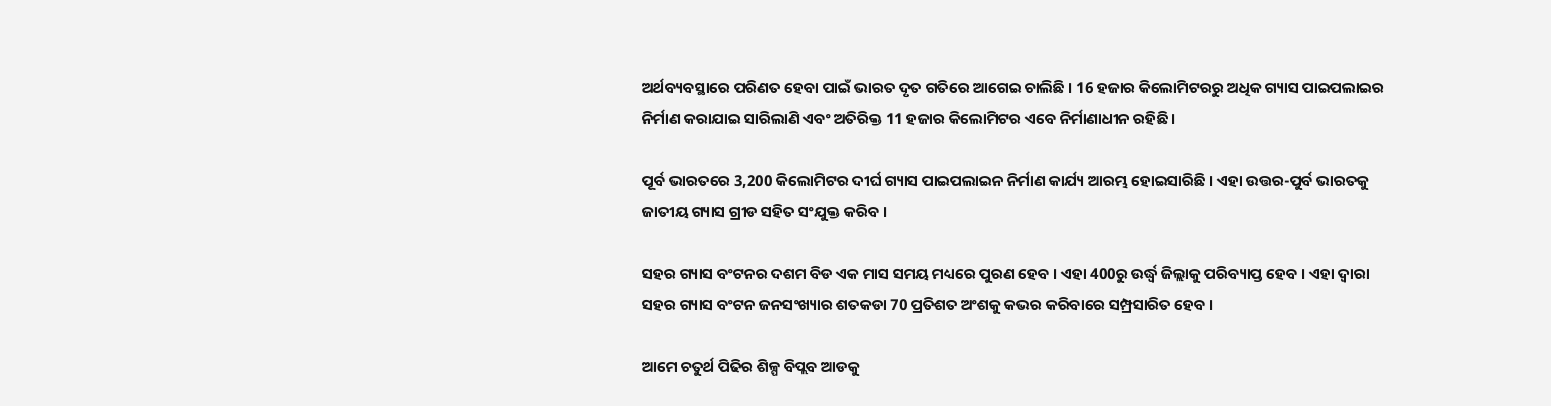ଅର୍ଥବ୍ୟବସ୍ଥାରେ ପରିଣତ ହେବା ପାଇଁ ଭାରତ ଦୃତ ଗତିରେ ଆଗେଇ ଚାଲିଛି । 16 ହଜାର କିଲୋମିଟରରୁ ଅଧିକ ଗ୍ୟାସ ପାଇପଲାଇର ନିର୍ମାଣ କରାଯାଇ ସାରିଲାଣି ଏବଂ ଅତିରିକ୍ତ 11 ହଜାର କିଲୋମିଟର ଏବେ ନିର୍ମାଣାଧୀନ ରହିଛି ।

ପୂର୍ବ ଭାରତରେ 3,200 କିଲୋମିଟର ଦୀର୍ଘ ଗ୍ୟାସ ପାଇପଲାଇନ ନିର୍ମାଣ କାର୍ଯ୍ୟ ଆରମ୍ଭ ହୋଇସାରିଛି । ଏହା ଉତ୍ତର-ପୁର୍ବ ଭାରତକୁ ଜାତୀୟ ଗ୍ୟାସ ଗ୍ରୀଡ ସହିତ ସଂଯୁକ୍ତ କରିବ ।

ସହର ଗ୍ୟାସ ବଂଟନର ଦଶମ ବିଡ ଏକ ମାସ ସମୟ ମଧ୍ୟରେ ପୁରଣ ହେବ । ଏହା 400ରୁ ଉର୍ଦ୍ଧ୍ଵ ଜିଲ୍ଲାକୁ ପରିବ୍ୟାପ୍ତ ହେବ । ଏହା ଦ୍ୱାରା ସହର ଗ୍ୟାସ ବଂଟନ ଜନସଂଖ୍ୟାର ଶତକଡା 70 ପ୍ରତିଶତ ଅଂଶକୁ କଭର କରିବାରେ ସମ୍ପ୍ରସାରିତ ହେବ ।

ଆମେ ଚତୁର୍ଥ ପିଢିର ଶିଳ୍ପ ବିପ୍ଲବ ଆଡକୁ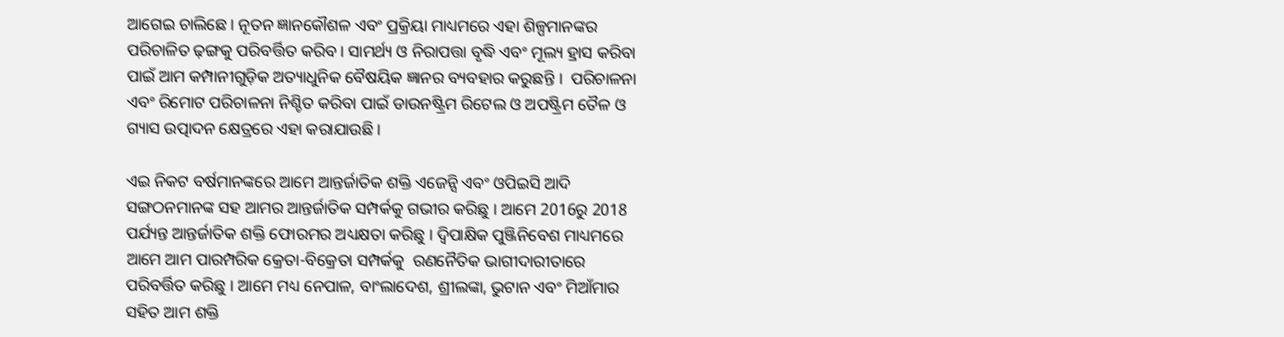ଆଗେଇ ଚାଲିଛେ । ନୂତନ ଜ୍ଞାନକୌଶଳ ଏବଂ ପ୍ରକ୍ରିୟା ମାଧ୍ୟମରେ ଏହା ଶିଳ୍ପମାନଙ୍କର ପରିଚାଳିତ ଢ଼ଙ୍ଗକୁ ପରିବର୍ତ୍ତିତ କରିବ । ସାମର୍ଥ୍ୟ ଓ ନିରାପତ୍ତା ବୃଦ୍ଧି ଏବଂ ମୂଲ୍ୟ ହ୍ରାସ କରିବା ପାଇଁ ଆମ କମ୍ପାନୀଗୁଡ଼ିକ ଅତ୍ୟାଧୁନିକ ବୈଷୟିକ ଜ୍ଞାନର ବ୍ୟବହାର କରୁଛନ୍ତି ।  ପରିଚାଳନା ଏବଂ ରିମୋଟ ପରିଚାଳନା ନିଶ୍ଚିତ କରିବା ପାଇଁ ଡାଉନଷ୍ଟ୍ରିମ ରିଟେଲ ଓ ଅପଷ୍ଟ୍ରିମ ତୈଳ ଓ ଗ୍ୟାସ ଉତ୍ପାଦନ କ୍ଷେତ୍ରରେ ଏହା କରାଯାଉଛି ।

ଏଇ ନିକଟ ବର୍ଷମାନଙ୍କରେ ଆମେ ଆନ୍ତର୍ଜାତିକ ଶକ୍ତି ଏଜେନ୍ସି ଏବଂ ଓପିଇସି ଆଦି ସଙ୍ଗଠନମାନଙ୍କ ସହ ଆମର ଆନ୍ତର୍ଜାତିକ ସମ୍ପର୍କକୁ ଗଭୀର କରିଛୁ । ଆମେ 2016ରୁ 2018 ପର୍ଯ୍ୟନ୍ତ ଆନ୍ତର୍ଜାତିକ ଶକ୍ତି ଫୋରମର ଅଧ୍ୟକ୍ଷତା କରିଛୁ । ଦ୍ୱିପାକ୍ଷିକ ପୁଞ୍ଜିନିବେଶ ମାଧ୍ୟମରେ ଆମେ ଆମ ପାରମ୍ପରିକ କ୍ରେତା-ବିକ୍ରେତା ସମ୍ପର୍କକୁ  ରଣନୈତିକ ଭାଗୀଦାରୀତାରେ ପରିବର୍ତ୍ତିତ କରିଛୁ । ଆମେ ମଧ୍ୟ ନେପାଳ, ବାଂଲାଦେଶ, ଶ୍ରୀଲଙ୍କା, ଭୁଟାନ ଏବଂ ମିଆଁମାର ସହିତ ଆମ ଶକ୍ତି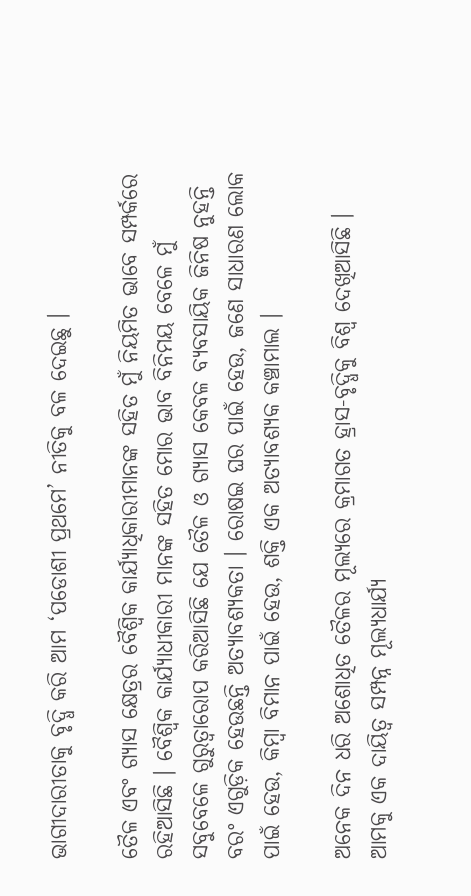ଭାଗୀଦାରୀତାକୁ ବୃଦ୍ଧି କରି ଆମ ‘ପଡୋଶୀ ପ୍ରଥମେ’ ନୀତିକୁ ବଳ ଦେଇଛୁ ।

ତୈଳ ଏବଂ ଗ୍ୟାସ କ୍ଷେତ୍ରର ବୈଶ୍ୱିକ କାର୍ଯ୍ୟାଧିକାରୀମାନଙ୍କ ସହିତ ମୁଁ ନିୟମିତ ଭାବେ ସମ୍ପର୍କରେ ରହିଆସିଛି । ବୈଶ୍ୱିକ କାର୍ଯ୍ୟାଧୀକାରୀ ମାନଙ୍କ ସହିତ ମୋର ଭାବ ବିନିମୟ ବେଳେ ମୁଁ ସବୁବେଳେ ଗୁରୁତ୍ୱାରୋପ କରିଆସିଛି ଯେ ତୈଳ ଓ ଗ୍ୟାସ କେବଳ ବ୍ୟବସାୟିକ ଜିନିଷ ନୁହନ୍ତି ବରଂ ଏଗୁଡ଼ିକ ହେଉଛନ୍ତି ଅତ୍ୟାବଶ୍ୟକତା । ରୋଷଇ ଘର ପାଇଁ ହେଉ, ଜଣେ ସାଧାରଣ ଲୋକ ପାଇଁ ହେଉ, କିମ୍ବା ବିମାନ ପାଇଁ ହେଉ, ଶକ୍ତି ଏକ ଅତ୍ୟାବଶ୍ୟକ କଞ୍ଚାମାଲ ।

ଅନେକ ଦିନ ଧରି ଅଶୋଧିତ ତୈଳର ମୂଲ୍ୟରେ କ୍ରମାଗତ ହ୍ରାସ-ବୃଦ୍ଧିକୁ ବିଶ୍ୱ ଦେଖିଆସିଛି । ଆମକୁ ଏକ ଦାୟିତ୍ୱ ସମ୍ପନ୍ନ ମୂଲ୍ୟଧାର୍ଯ୍ୟ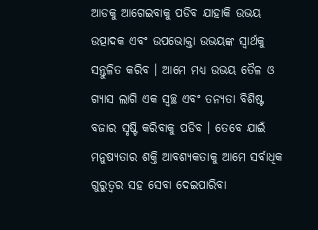ଆଡକୁ ଆଗେଇବାକୁ ପଡିବ ଯାହାକି ଉଭୟ ଉତ୍ପାଦକ ଏବଂ ଉପଭୋକ୍ତା ଉଭୟଙ୍କ ସ୍ୱାର୍ଥକୁ ସନ୍ତୁଳିତ କରିବ । ଆମେ ମଧ୍ୟ ଉଭୟ ତୈଳ ଓ ଗ୍ୟାସ ଲାଗି ଏକ ସ୍ୱଚ୍ଛ ଏବଂ ତନ୍ୟତା ବିଶିଷ୍ଟ ବଜାର ସୃଷ୍ଟି କରିବାକୁ ପଡିବ । ତେବେ ଯାଇଁ ମନୁଷ୍ୟତାର ଶକ୍ତି ଆବଶ୍ୟକତାକୁ ଆମେ ସର୍ବାଧିକ ଗୁରୁତ୍ୱର ସହ ସେବା ଦେଇପାରିବା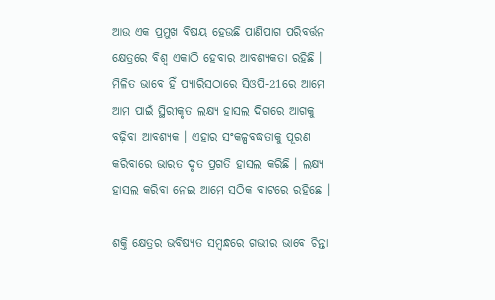ଆଉ ଏକ ପ୍ରମୁଖ ବିଷୟ ହେଉଛି ପାଣିପାଗ ପରିବର୍ତ୍ତନ କ୍ଷେତ୍ରରେ ବିଶ୍ୱ ଏକାଠି ହେବାର ଆବଶ୍ୟକତା ରହିଛି । ମିଳିତ ଭାବେ ହିଁ ପ୍ୟାରିସଠାରେ ସିଓପି-21ରେ ଆମେ ଆମ ପାଇଁ ସ୍ଥିରୀକୃତ ଲକ୍ଷ୍ୟ ହାସଲ ଦିଗରେ ଆଗକୁ ବଢ଼ିବା ଆବଶ୍ୟକ । ଏହାର ସଂକଳ୍ପବଦ୍ଧତାକୁ ପୂରଣ କରିବାରେ ଭାରତ ଦୃତ ପ୍ରଗତି ହାସଲ କରିଛି । ଲକ୍ଷ୍ୟ ହାସଲ କରିବା ନେଇ ଆମେ ସଠିକ ବାଟରେ ରହିଛେ ।

ଶକ୍ତି କ୍ଷେତ୍ରର ଭବିଷ୍ୟତ ସମ୍ବନ୍ଧରେ ଗଭୀର ଭାବେ ଚିନ୍ତା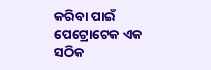କରିବା ପାଇଁ ପେଟ୍ରୋଟେକ ଏକ ସଠିକ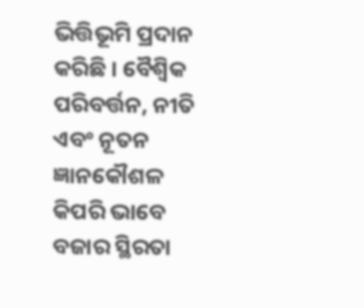ଭିତ୍ତିଭୂମି ପ୍ରଦାନ କରିଛି । ବୈଶ୍ୱିକ ପରିବର୍ତ୍ତନ, ନୀତି ଏବଂ ନୂତନ ଜ୍ଞାନକୌଶଳ କିପରି ଭାବେ ବଜାର ସ୍ଥିରତା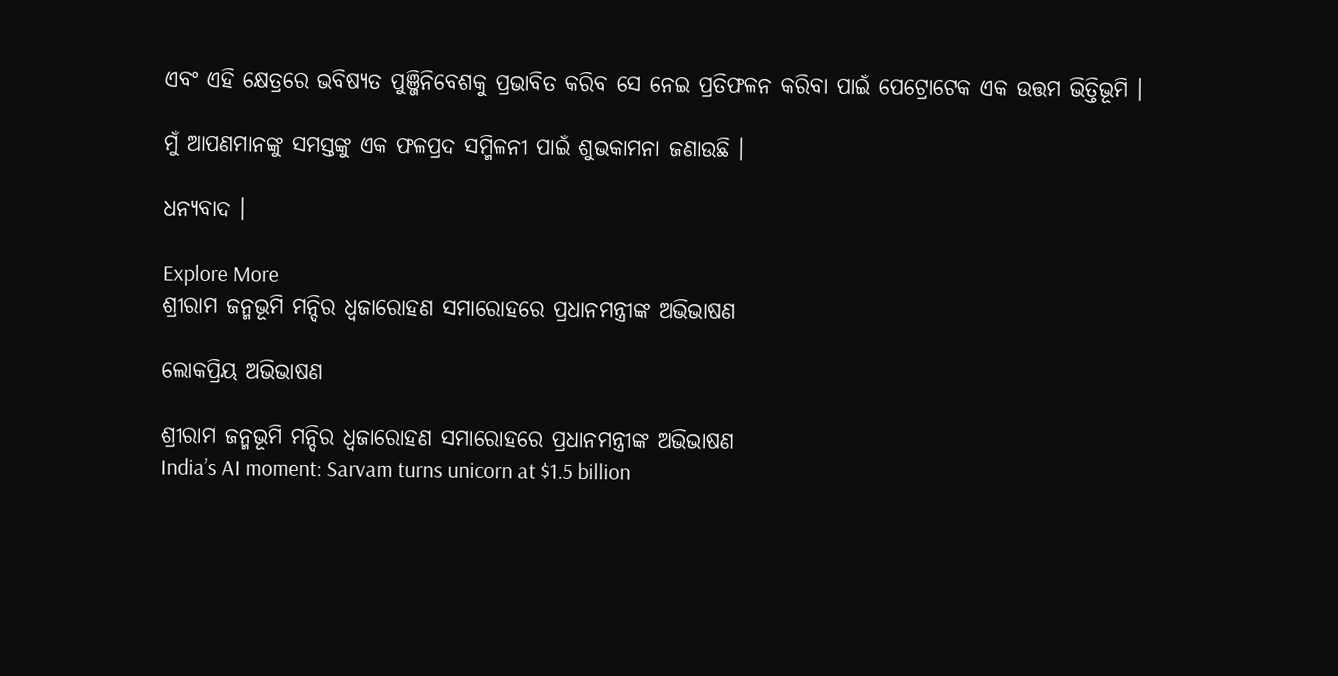ଏବଂ ଏହି କ୍ଷେତ୍ରରେ ଭବିଷ୍ୟତ ପୁଞ୍ଜିନିବେଶକୁ ପ୍ରଭାବିତ କରିବ ସେ ନେଇ ପ୍ରତିଫଳନ କରିବା ପାଇଁ ପେଟ୍ରୋଟେକ ଏକ ଉତ୍ତମ ଭିତ୍ତିଭୂମି ।

ମୁଁ ଆପଣମାନଙ୍କୁ ସମସ୍ତଙ୍କୁ ଏକ ଫଳପ୍ରଦ ସମ୍ମିଳନୀ ପାଇଁ ଶୁଭକାମନା ଜଣାଉଛି ।

ଧନ୍ୟବାଦ ।

Explore More
ଶ୍ରୀରାମ ଜନ୍ମଭୂମି ମନ୍ଦିର ଧ୍ଵଜାରୋହଣ ସମାରୋହରେ ପ୍ରଧାନମନ୍ତ୍ରୀଙ୍କ ଅଭିଭାଷଣ

ଲୋକପ୍ରିୟ ଅଭିଭାଷଣ

ଶ୍ରୀରାମ ଜନ୍ମଭୂମି ମନ୍ଦିର ଧ୍ଵଜାରୋହଣ ସମାରୋହରେ ପ୍ରଧାନମନ୍ତ୍ରୀଙ୍କ ଅଭିଭାଷଣ
India’s AI moment: Sarvam turns unicorn at $1.5 billion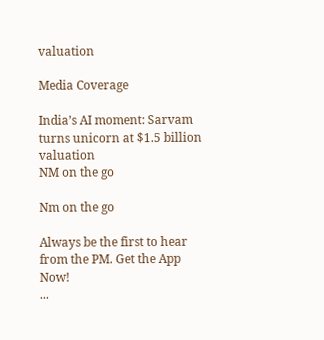valuation

Media Coverage

India’s AI moment: Sarvam turns unicorn at $1.5 billion valuation
NM on the go

Nm on the go

Always be the first to hear from the PM. Get the App Now!
...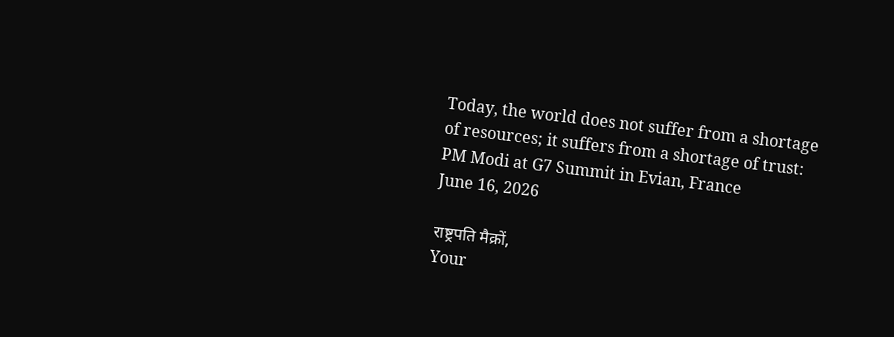Today, the world does not suffer from a shortage of resources; it suffers from a shortage of trust: PM Modi at G7 Summit in Evian, France
June 16, 2026

राष्ट्रपति मैक्रों,
Your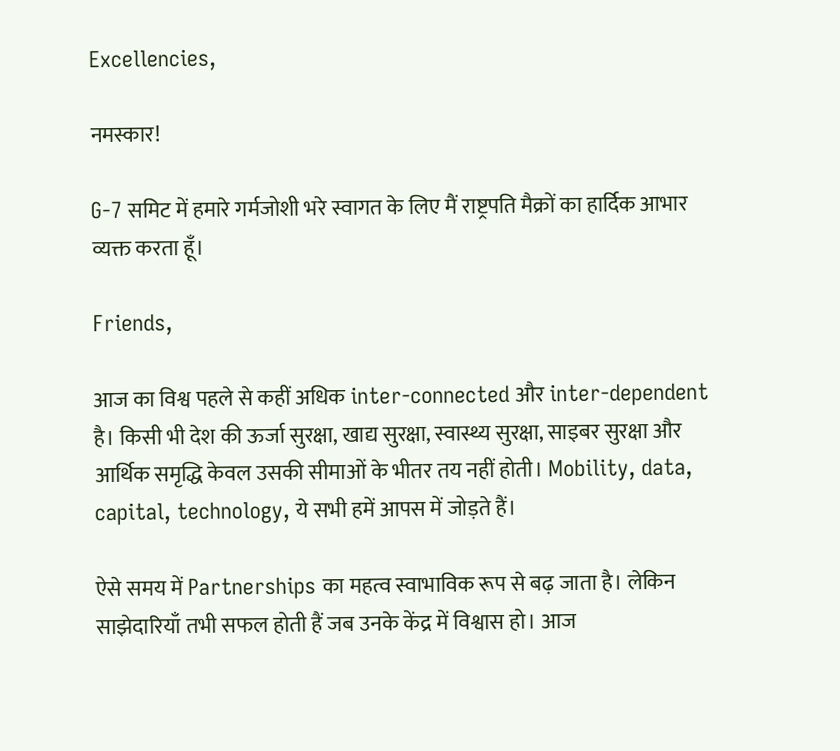Excellencies,

नमस्कार!

G-7 समिट में हमारे गर्मजोशी भरे स्वागत के लिए मैं राष्ट्रपति मैक्रों का हार्दिक आभार व्यक्त करता हूँ।

Friends,

आज का विश्व पहले से कहीं अधिक inter-connected और inter-dependent है। किसी भी देश की ऊर्जा सुरक्षा, खाद्य सुरक्षा, स्वास्थ्य सुरक्षा, साइबर सुरक्षा और आर्थिक समृद्धि केवल उसकी सीमाओं के भीतर तय नहीं होती। Mobility, data, capital, technology, ये सभी हमें आपस में जोड़ते हैं।

ऐसे समय में Partnerships का महत्व स्वाभाविक रूप से बढ़ जाता है। लेकिन साझेदारियाँ तभी सफल होती हैं जब उनके केंद्र में विश्वास हो। आज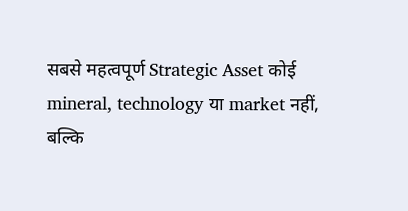सबसे महत्वपूर्ण Strategic Asset कोई mineral, technology या market नहीं, बल्कि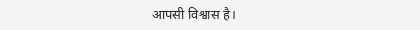आपसी विश्वास है।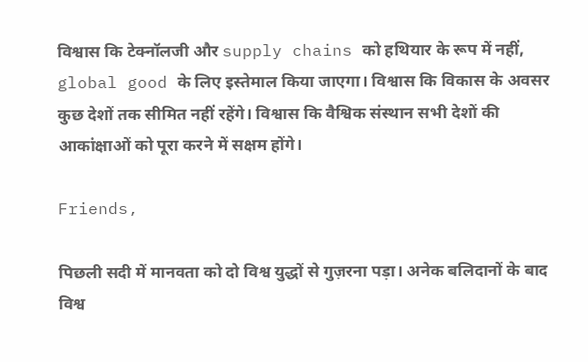विश्वास कि टेक्नॉलजी और supply chains को हथियार के रूप में नहीं, global good के लिए इस्तेमाल किया जाएगा। विश्वास कि विकास के अवसर कुछ देशों तक सीमित नहीं रहेंगे। विश्वास कि वैश्विक संस्थान सभी देशों की आकांक्षाओं को पूरा करने में सक्षम होंगे।

Friends,

पिछली सदी में मानवता को दो विश्व युद्धों से गुज़रना पड़ा। अनेक बलिदानों के बाद विश्व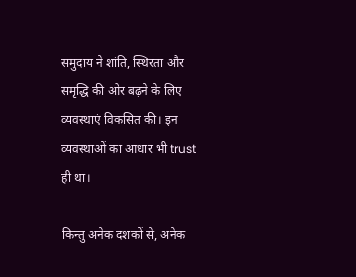समुदाय ने शांति, स्थिरता और समृद्धि की ओर बढ़ने के लिए व्यवस्थाएं विकसित की। इन व्यवस्थाओं का आधार भी trust ही था।

किन्तु अनेक दशकों से, अनेक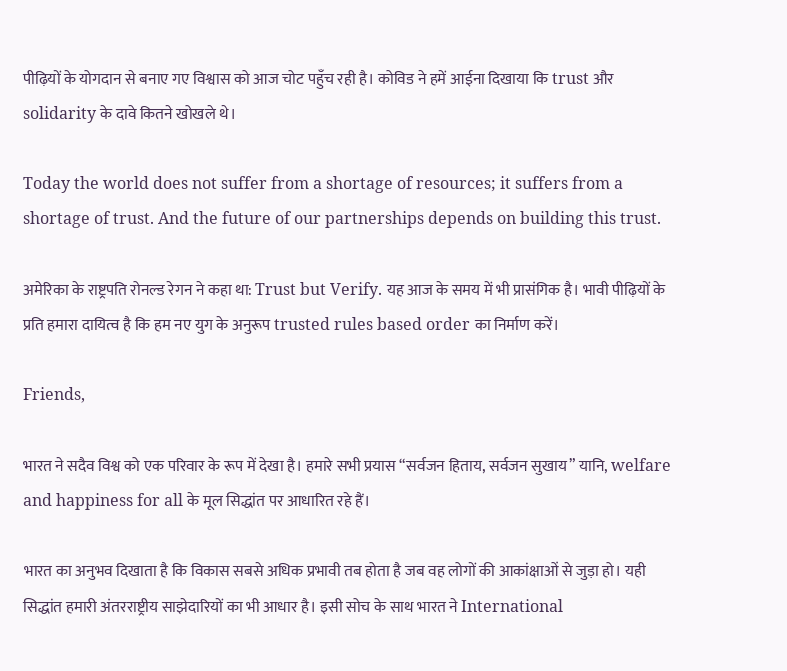पीढ़ियों के योगदान से बनाए गए विश्वास को आज चोट पहुँच रही है। कोविड ने हमें आईना दिखाया कि trust और solidarity के दावे कितने खोखले थे।

Today the world does not suffer from a shortage of resources; it suffers from a shortage of trust. And the future of our partnerships depends on building this trust.

अमेरिका के राष्ट्रपति रोनल्ड रेगन ने कहा था: Trust but Verify. यह आज के समय में भी प्रासंगिक है। भावी पीढ़ियों के प्रति हमारा दायित्व है कि हम नए युग के अनुरूप trusted rules based order का निर्माण करें।

Friends,

भारत ने सदैव विश्व को एक परिवार के रूप में देखा है। हमारे सभी प्रयास “सर्वजन हिताय, सर्वजन सुखाय” यानि, welfare and happiness for all के मूल सिद्धांत पर आधारित रहे हैं।

भारत का अनुभव दिखाता है कि विकास सबसे अधिक प्रभावी तब होता है जब वह लोगों की आकांक्षाओं से जुड़ा हो। यही सिद्धांत हमारी अंतरराष्ट्रीय साझेदारियों का भी आधार है। इसी सोच के साथ भारत ने International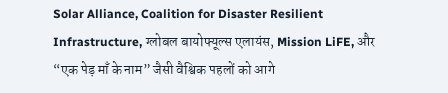Solar Alliance, Coalition for Disaster Resilient Infrastructure, ग्लोबल बायोफ्यूल्स एलायंस, Mission LiFE, और “एक पेड़ माँ के नाम” जैसी वैश्विक पहलों को आगे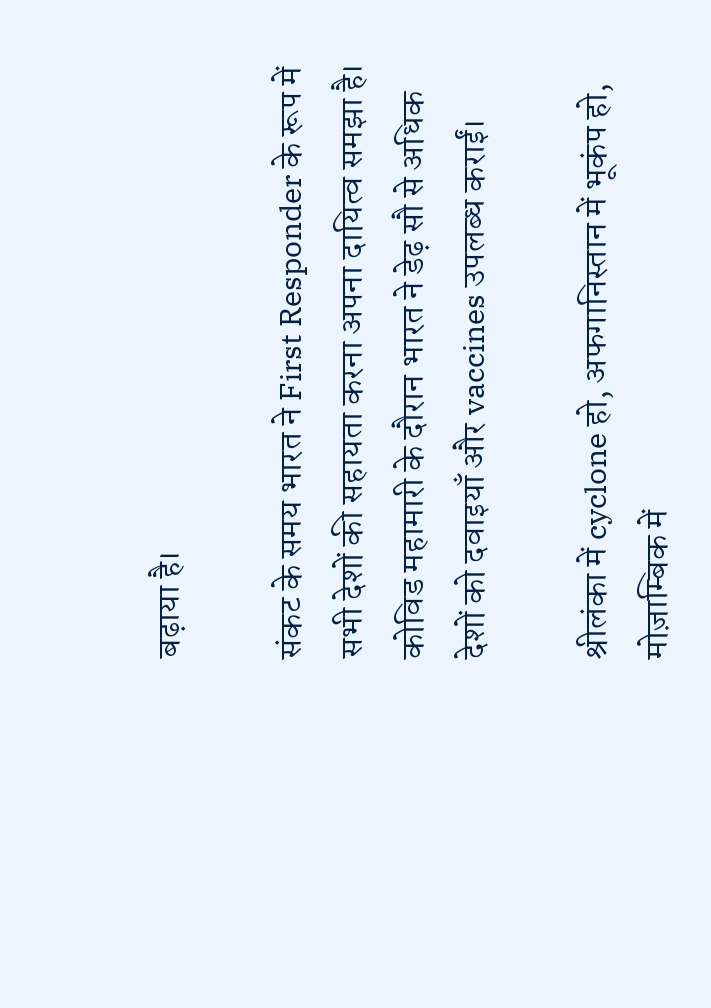बढ़ाया है।

संकट के समय भारत ने First Responder के रूप में सभी देशों की सहायता करना अपना दायित्व समझा है। कोविड महामारी के दौरान भारत ने डेढ़ सौ से अधिक देशों को दवाइयाँ और vaccines उपलब्ध कराईं।

श्रीलंका में cyclone हो, अफगानिस्तान में भूकंप हो, मोज़ाम्बिक में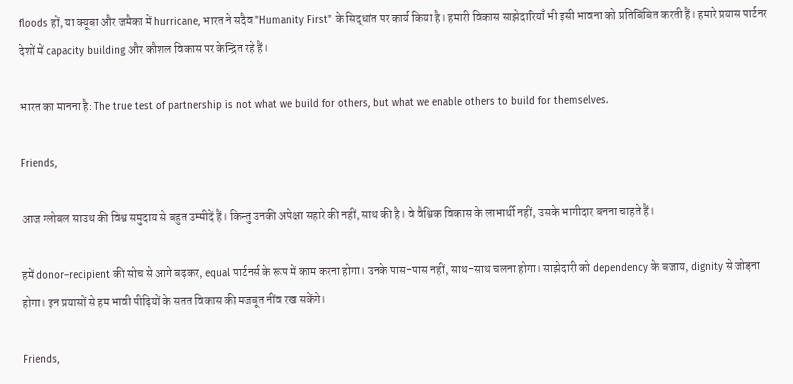floods हों, या क्यूबा और जमैका में hurricane, भारत ने सदैव "Humanity First" के सिद्धांत पर कार्य किया है। हमारी विकास साझेदारियाँ भी इसी भावना को प्रतिबिंबित करती हैं। हमारे प्रयास पार्टनर देशों में capacity building और कौशल विकास पर केन्द्रित रहे हैं।

भारत का मानना है: The true test of partnership is not what we build for others, but what we enable others to build for themselves.

Friends,

आज ग्लोबल साउथ की विश्व समुदाय से बहुत उम्मीदें हैं। किन्तु उनकी अपेक्षा सहारे की नहीं, साथ की है। वे वैश्विक विकास के लाभार्थी नहीं, उसके भागीदार बनना चाहते हैं।

हमें donor–recipient की सोच से आगे बढ़कर, equal पार्टनर्स के रूप में काम करना होगा। उनके पास-पास नहीं, साथ-साथ चलना होगा। साझेदारी को dependency के बजाय, dignity से जोड़ना होगा। इन प्रयासों से हम भावी पीढ़ियों के सतत विकास की मजबूत नींव रख सकेंगे।

Friends,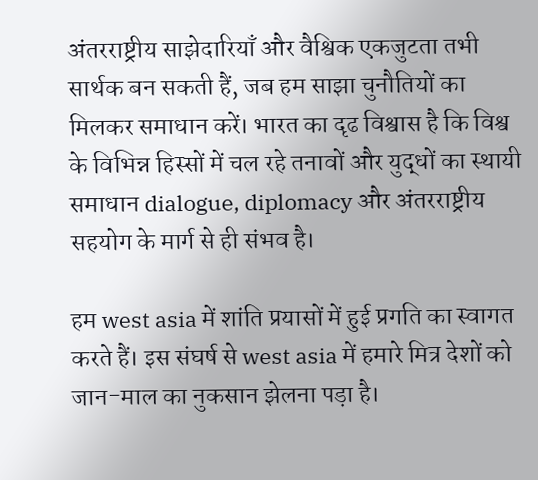अंतरराष्ट्रीय साझेदारियाँ और वैश्विक एकजुटता तभी सार्थक बन सकती हैं, जब हम साझा चुनौतियों का मिलकर समाधान करें। भारत का दृढ विश्वास है कि विश्व के विभिन्न हिस्सों में चल रहे तनावों और युद्धों का स्थायी समाधान dialogue, diplomacy और अंतरराष्ट्रीय सहयोग के मार्ग से ही संभव है।

हम west asia में शांति प्रयासों में हुई प्रगति का स्वागत करते हैं। इस संघर्ष से west asia में हमारे मित्र देशों को जान-माल का नुकसान झेलना पड़ा है।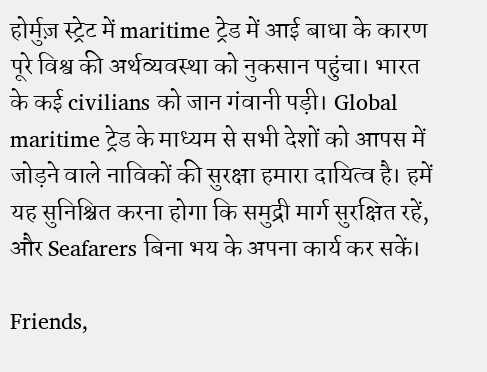होर्मुज़ स्ट्रेट में maritime ट्रेड में आई बाधा के कारण पूरे विश्व की अर्थव्यवस्था को नुकसान पहुंचा। भारत के कई civilians को जान गंवानी पड़ी। Global maritime ट्रेड के माध्यम से सभी देशों को आपस में जोड़ने वाले नाविकों की सुरक्षा हमारा दायित्व है। हमें यह सुनिश्चित करना होगा कि समुद्री मार्ग सुरक्षित रहें, और Seafarers बिना भय के अपना कार्य कर सकें।

Friends,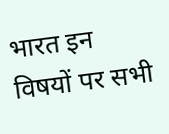भारत इन विषयों पर सभी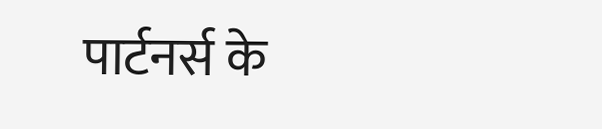पार्टनर्स के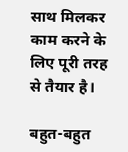साथ मिलकर काम करने के लिए पूरी तरह से तैयार है।

बहुत-बहुत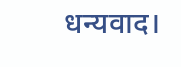धन्यवाद।